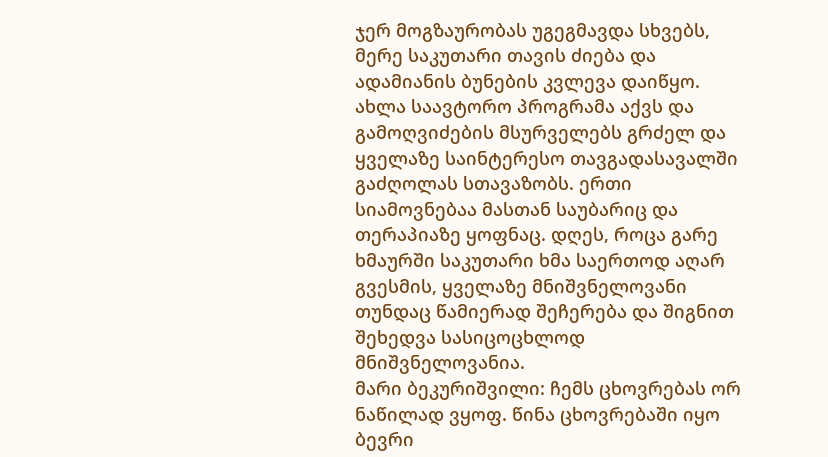ჯერ მოგზაურობას უგეგმავდა სხვებს, მერე საკუთარი თავის ძიება და ადამიანის ბუნების კვლევა დაიწყო. ახლა საავტორო პროგრამა აქვს და გამოღვიძების მსურველებს გრძელ და ყველაზე საინტერესო თავგადასავალში გაძღოლას სთავაზობს. ერთი სიამოვნებაა მასთან საუბარიც და თერაპიაზე ყოფნაც. დღეს, როცა გარე ხმაურში საკუთარი ხმა საერთოდ აღარ გვესმის, ყველაზე მნიშვნელოვანი თუნდაც წამიერად შეჩერება და შიგნით შეხედვა სასიცოცხლოდ მნიშვნელოვანია.
მარი ბეკურიშვილი: ჩემს ცხოვრებას ორ ნაწილად ვყოფ. წინა ცხოვრებაში იყო ბევრი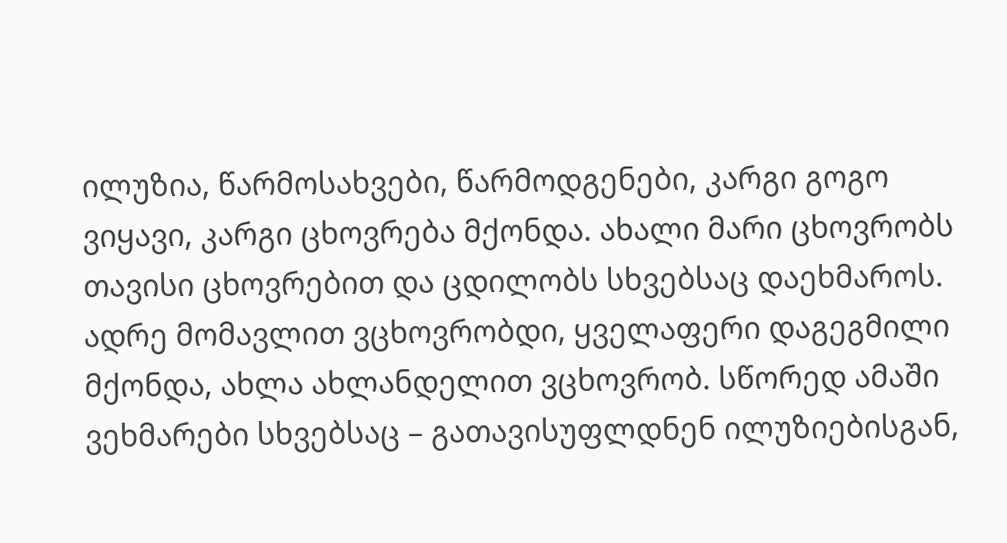ილუზია, წარმოსახვები, წარმოდგენები, კარგი გოგო ვიყავი, კარგი ცხოვრება მქონდა. ახალი მარი ცხოვრობს თავისი ცხოვრებით და ცდილობს სხვებსაც დაეხმაროს. ადრე მომავლით ვცხოვრობდი, ყველაფერი დაგეგმილი მქონდა, ახლა ახლანდელით ვცხოვრობ. სწორედ ამაში ვეხმარები სხვებსაც – გათავისუფლდნენ ილუზიებისგან,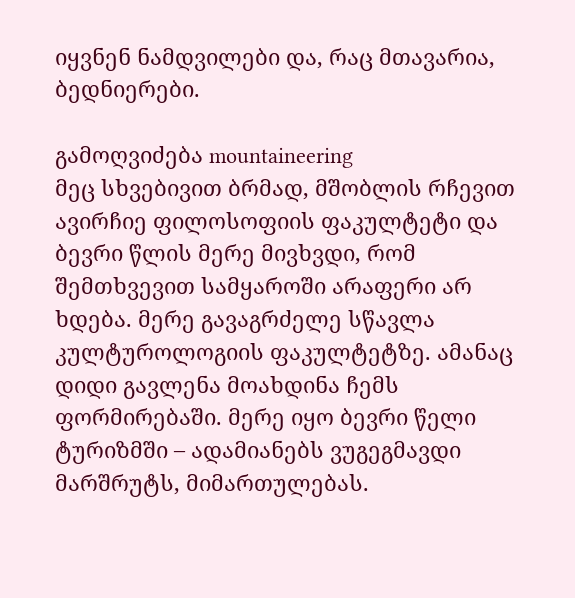იყვნენ ნამდვილები და, რაც მთავარია, ბედნიერები.

გამოღვიძება mountaineering
მეც სხვებივით ბრმად, მშობლის რჩევით ავირჩიე ფილოსოფიის ფაკულტეტი და ბევრი წლის მერე მივხვდი, რომ შემთხვევით სამყაროში არაფერი არ ხდება. მერე გავაგრძელე სწავლა კულტუროლოგიის ფაკულტეტზე. ამანაც დიდი გავლენა მოახდინა ჩემს ფორმირებაში. მერე იყო ბევრი წელი ტურიზმში – ადამიანებს ვუგეგმავდი მარშრუტს, მიმართულებას.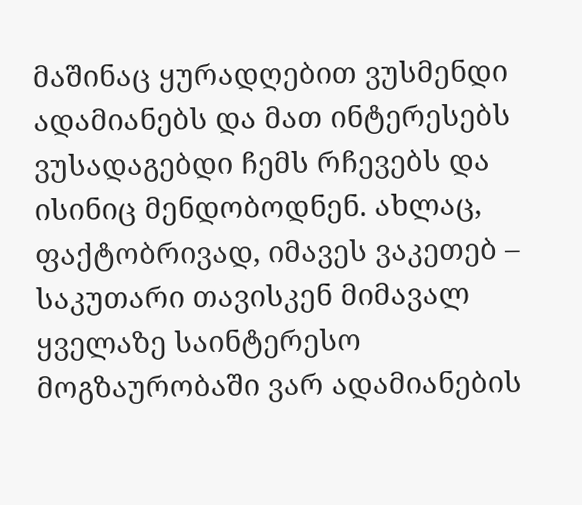მაშინაც ყურადღებით ვუსმენდი ადამიანებს და მათ ინტერესებს ვუსადაგებდი ჩემს რჩევებს და ისინიც მენდობოდნენ. ახლაც, ფაქტობრივად, იმავეს ვაკეთებ – საკუთარი თავისკენ მიმავალ ყველაზე საინტერესო მოგზაურობაში ვარ ადამიანების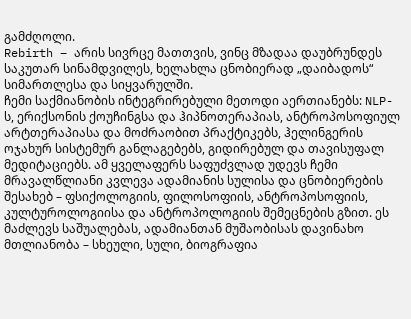გამძღოლი.
Rebirth – არის სივრცე მათთვის, ვინც მზადაა დაუბრუნდეს საკუთარ სინამდვილეს, ხელახლა ცნობიერად „დაიბადოს“ სიმართლესა და სიყვარულში.
ჩემი საქმიანობის ინტეგრირებული მეთოდი აერთიანებს: NLP-ს, ერიქსონის ქოუჩინგსა და ჰიპნოთერაპიას, ანტროპოსოფიულ არტთერაპიასა და მოძრაობით პრაქტიკებს, ჰელინგერის ოჯახურ სისტემურ განლაგებებს, გიდირებულ და თავისუფალ მედიტაციებს. ამ ყველაფერს საფუძვლად უდევს ჩემი მრავალწლიანი კვლევა ადამიანის სულისა და ცნობიერების შესახებ – ფსიქოლოგიის, ფილოსოფიის, ანტროპოსოფიის, კულტუროლოგიისა და ანტროპოლოგიის შემეცნების გზით. ეს მაძლევს საშუალებას, ადამიანთან მუშაობისას დავინახო მთლიანობა – სხეული, სული, ბიოგრაფია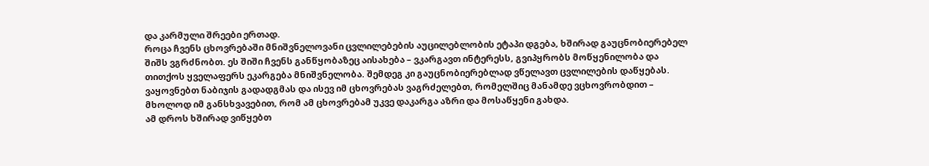და კარმული შრეები ერთად.
როცა ჩვენს ცხოვრებაში მნიშვნელოვანი ცვლილებების აუცილებლობის ეტაპი დგება, ხშირად გაუცნობიერებელ შიშს ვგრძნობთ. ეს შიში ჩვენს განწყობაზეც აისახება – ვკარგავთ ინტერესს, გვიპყრობს მოწყენილობა და თითქოს ყველაფერს ეკარგება მნიშვნელობა. შემდეგ კი გაუცნობიერებლად ვწელავთ ცვლილების დაწყებას. ვაყოვნებთ ნაბიჯის გადადგმას და ისევ იმ ცხოვრებას ვაგრძელებთ, რომელშიც მანამდე ვცხოვრობდით – მხოლოდ იმ განსხვავებით, რომ ამ ცხოვრებამ უკვე დაკარგა აზრი და მოსაწყენი გახდა.
ამ დროს ხშირად ვიწყებთ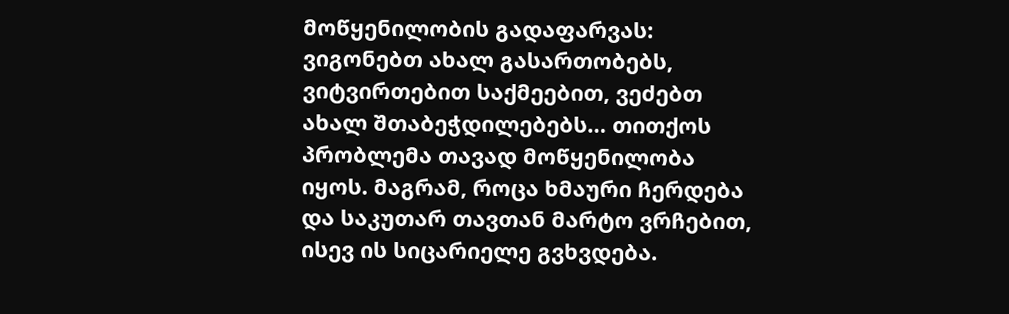მოწყენილობის გადაფარვას: ვიგონებთ ახალ გასართობებს, ვიტვირთებით საქმეებით, ვეძებთ ახალ შთაბეჭდილებებს… თითქოს პრობლემა თავად მოწყენილობა იყოს. მაგრამ, როცა ხმაური ჩერდება და საკუთარ თავთან მარტო ვრჩებით, ისევ ის სიცარიელე გვხვდება.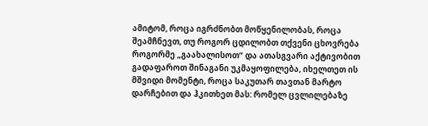ამიტომ, როცა იგრძნობთ მოწყენილობას, როცა შეამჩნევთ, თუ როგორ ცდილობთ თქვენი ცხოვრება როგორმე „გაახალისოთ“ და ათასგვარი აქტივობით გადაფაროთ შინაგანი უკმაყოფილება, იხელთეთ ის მშვიდი მომენტი, როცა საკუთარ თავთან მარტო დარჩებით და ჰკითხეთ მას: რომელ ცვლილებაზე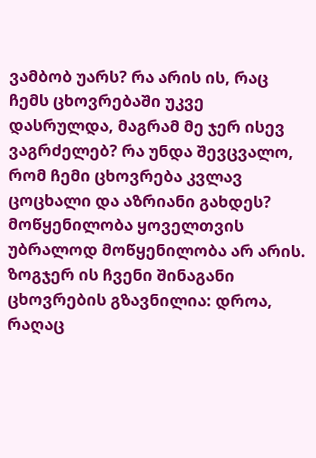ვამბობ უარს? რა არის ის, რაც ჩემს ცხოვრებაში უკვე დასრულდა, მაგრამ მე ჯერ ისევ ვაგრძელებ? რა უნდა შევცვალო, რომ ჩემი ცხოვრება კვლავ ცოცხალი და აზრიანი გახდეს?
მოწყენილობა ყოველთვის უბრალოდ მოწყენილობა არ არის. ზოგჯერ ის ჩვენი შინაგანი ცხოვრების გზავნილია: დროა, რაღაც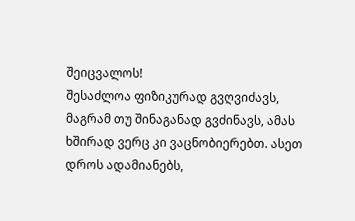შეიცვალოს!
შესაძლოა ფიზიკურად გვღვიძავს, მაგრამ თუ შინაგანად გვძინავს, ამას ხშირად ვერც კი ვაცნობიერებთ. ასეთ დროს ადამიანებს,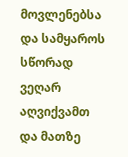მოვლენებსა და სამყაროს სწორად ვეღარ აღვიქვამთ და მათზე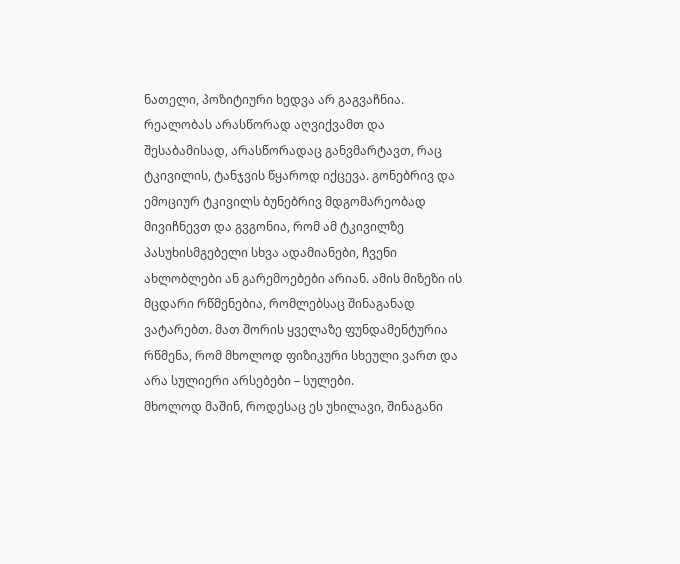ნათელი, პოზიტიური ხედვა არ გაგვაჩნია. რეალობას არასწორად აღვიქვამთ და შესაბამისად, არასწორადაც განვმარტავთ, რაც ტკივილის, ტანჯვის წყაროდ იქცევა. გონებრივ და ემოციურ ტკივილს ბუნებრივ მდგომარეობად მივიჩნევთ და გვგონია, რომ ამ ტკივილზე პასუხისმგებელი სხვა ადამიანები, ჩვენი ახლობლები ან გარემოებები არიან. ამის მიზეზი ის მცდარი რწმენებია, რომლებსაც შინაგანად ვატარებთ. მათ შორის ყველაზე ფუნდამენტურია რწმენა, რომ მხოლოდ ფიზიკური სხეული ვართ და არა სულიერი არსებები – სულები.
მხოლოდ მაშინ, როდესაც ეს უხილავი, შინაგანი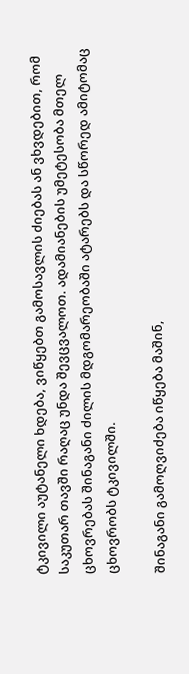ტკივილი აუტანელი ხდება, ვიწყებთ გამოსავლის ძიებას ან ვხვდებით, რომ საკუთარ თავში რაღაც უნდა შევცვალოთ. ადამიანების უმეტესობა მთელ ცხოვრებას შინაგანი ძილის მდგომარეობაში ატარებს და სწორედ ამიტომაც ცხოვრობს ტკივილში.

შინაგანი გამოღვიძება იწყება მაშინ,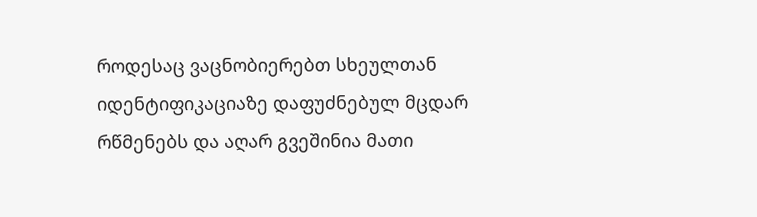როდესაც ვაცნობიერებთ სხეულთან იდენტიფიკაციაზე დაფუძნებულ მცდარ რწმენებს და აღარ გვეშინია მათი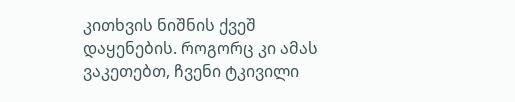კითხვის ნიშნის ქვეშ დაყენების. როგორც კი ამას ვაკეთებთ, ჩვენი ტკივილი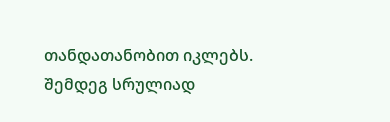თანდათანობით იკლებს. შემდეგ სრულიად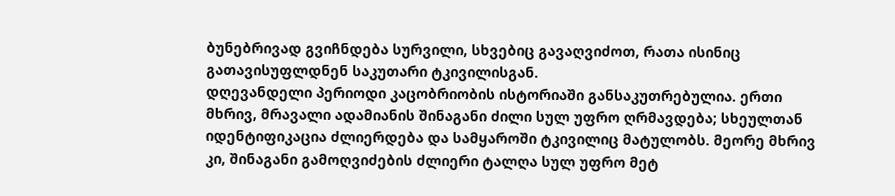ბუნებრივად გვიჩნდება სურვილი, სხვებიც გავაღვიძოთ, რათა ისინიც გათავისუფლდნენ საკუთარი ტკივილისგან.
დღევანდელი პერიოდი კაცობრიობის ისტორიაში განსაკუთრებულია. ერთი მხრივ, მრავალი ადამიანის შინაგანი ძილი სულ უფრო ღრმავდება; სხეულთან იდენტიფიკაცია ძლიერდება და სამყაროში ტკივილიც მატულობს. მეორე მხრივ კი, შინაგანი გამოღვიძების ძლიერი ტალღა სულ უფრო მეტ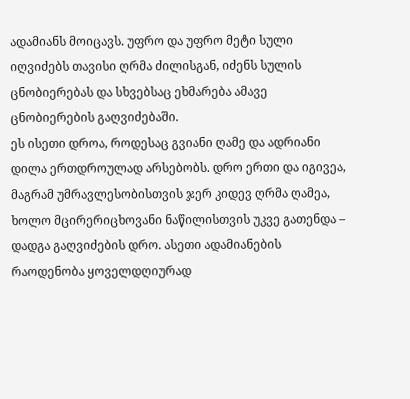ადამიანს მოიცავს. უფრო და უფრო მეტი სული იღვიძებს თავისი ღრმა ძილისგან, იძენს სულის ცნობიერებას და სხვებსაც ეხმარება ამავე ცნობიერების გაღვიძებაში.
ეს ისეთი დროა, როდესაც გვიანი ღამე და ადრიანი დილა ერთდროულად არსებობს. დრო ერთი და იგივეა, მაგრამ უმრავლესობისთვის ჯერ კიდევ ღრმა ღამეა, ხოლო მცირერიცხოვანი ნაწილისთვის უკვე გათენდა – დადგა გაღვიძების დრო. ასეთი ადამიანების რაოდენობა ყოველდღიურად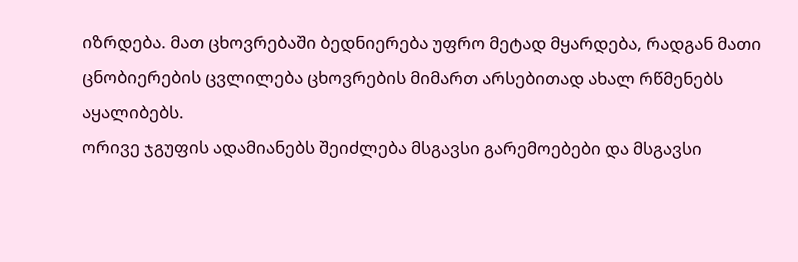იზრდება. მათ ცხოვრებაში ბედნიერება უფრო მეტად მყარდება, რადგან მათი ცნობიერების ცვლილება ცხოვრების მიმართ არსებითად ახალ რწმენებს აყალიბებს.
ორივე ჯგუფის ადამიანებს შეიძლება მსგავსი გარემოებები და მსგავსი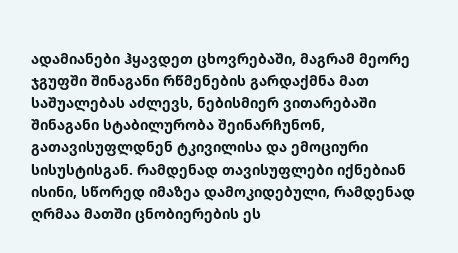ადამიანები ჰყავდეთ ცხოვრებაში, მაგრამ მეორე ჯგუფში შინაგანი რწმენების გარდაქმნა მათ საშუალებას აძლევს, ნებისმიერ ვითარებაში შინაგანი სტაბილურობა შეინარჩუნონ, გათავისუფლდნენ ტკივილისა და ემოციური სისუსტისგან. რამდენად თავისუფლები იქნებიან ისინი, სწორედ იმაზეა დამოკიდებული, რამდენად ღრმაა მათში ცნობიერების ეს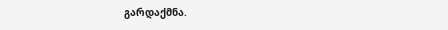გარდაქმნა.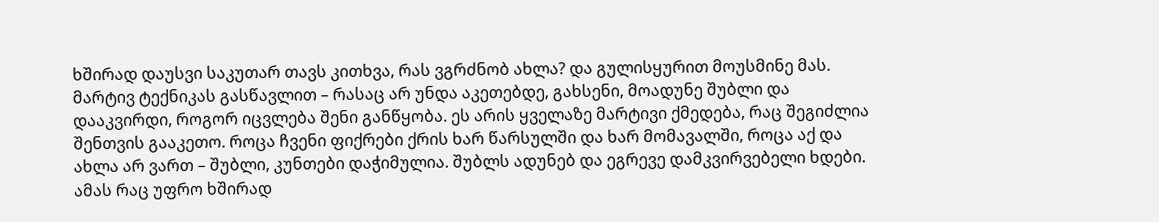ხშირად დაუსვი საკუთარ თავს კითხვა, რას ვგრძნობ ახლა? და გულისყურით მოუსმინე მას.
მარტივ ტექნიკას გასწავლით – რასაც არ უნდა აკეთებდე, გახსენი, მოადუნე შუბლი და დააკვირდი, როგორ იცვლება შენი განწყობა. ეს არის ყველაზე მარტივი ქმედება, რაც შეგიძლია შენთვის გააკეთო. როცა ჩვენი ფიქრები ქრის ხარ წარსულში და ხარ მომავალში, როცა აქ და ახლა არ ვართ – შუბლი, კუნთები დაჭიმულია. შუბლს ადუნებ და ეგრევე დამკვირვებელი ხდები. ამას რაც უფრო ხშირად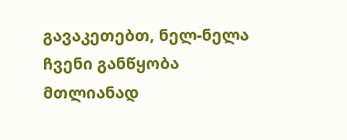გავაკეთებთ, ნელ-ნელა ჩვენი განწყობა მთლიანად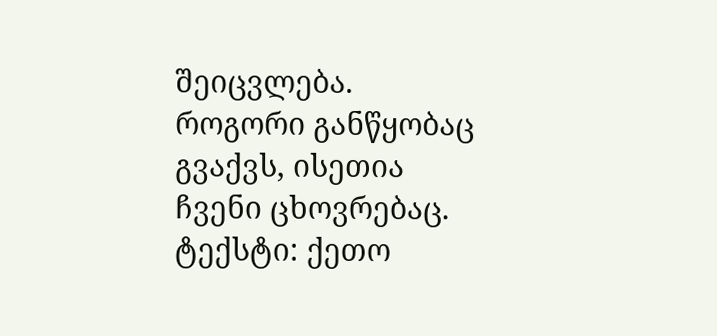შეიცვლება. როგორი განწყობაც გვაქვს, ისეთია ჩვენი ცხოვრებაც.
ტექსტი: ქეთო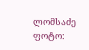ლომსაძე
ფოტო: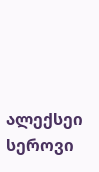ალექსეი სეროვი